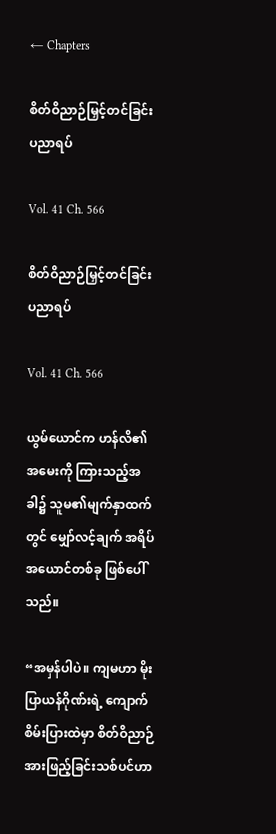← Chapters

စိတ်ဝိညာဉ်မြှင့်တင်ခြင်း ပညာရပ်

Vol. 41 Ch. 566

စိတ်ဝိညာဉ်မြှင့်တင်ခြင်း ပညာရပ်

Vol. 41 Ch. 566

ယွမ်ယောင်က ဟန်လိ၏ အမေးကို ကြားသည့်အခါ၌ သူမ၏မျက်နှာထက်တွင် မျှော်လင့်ချက် အရိပ်အယောင်တစ်ခု ဖြစ်ပေါ်သည်။

“အမှန်ပါပဲ။ ကျမဟာ မိုးပြာယန်ဂိုဏ်းရဲ့ ကျောက်စိမ်းပြားထဲမှာ စိတ်ဝိညာဉ်အားဖြည့်ခြင်းသစ်ပင်ဟာ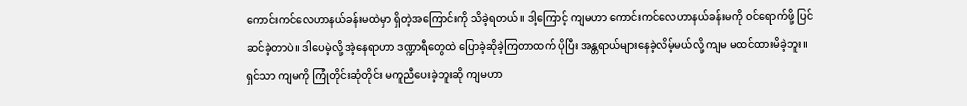ကောင်းကင်လေဟာနယ်ခန်းမထဲမှာ ရှိတဲ့အကြောင်းကို သိခဲ့ရတယ်။ ဒါ့ကြောင့် ကျမဟာ ကောင်းကင်လေဟာနယ်ခန်းမကို ဝင်ရောက်ဖို့ ပြင်ဆင်ခဲ့တာပဲ။ ဒါပေမဲ့လို့ အဲ့နေရာဟာ ဒဏ္ဍာရီတွေထဲ ပြောခဲ့ဆိုခဲ့ကြတာထက် ပိုပြီး အန္တရာယ်များနေခဲ့လိမ့်မယ်လို့ ကျမ မထင်ထားမိခဲ့ဘူး။ ရှင်သာ ကျမကို ကြုံတိုင်းဆုံတိုင်း မကူညီပေးခဲ့ဘူးဆို ကျမဟာ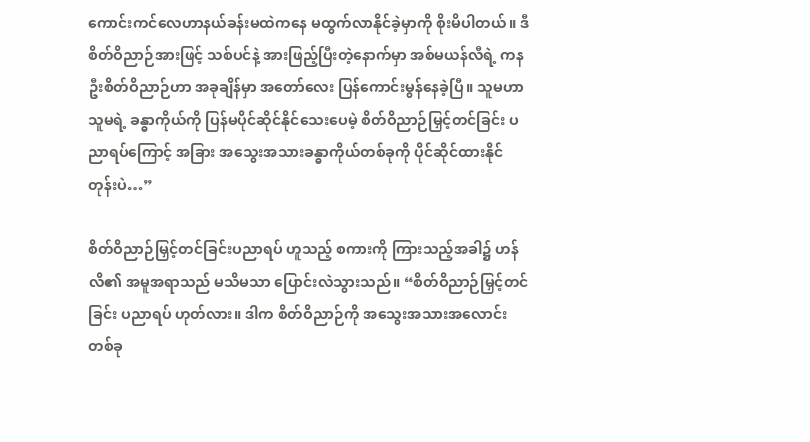ကောင်းကင်လေဟာနယ်ခန်းမထဲကနေ မထွက်လာနိုင်ခဲ့မှာကို စိုးမိပါတယ်။ ဒီစိတ်ဝိညာဉ်အားဖြင့် သစ်ပင်နဲ့ အားဖြည့်ပြီးတဲ့နောက်မှာ အစ်မယန်လီရဲ့ ကနဦးစိတ်ဝိညာဉ်ဟာ အခုချိန်မှာ အတော်လေး ပြန်ကောင်းမွန်နေခဲ့ပြီ။ သူမဟာ သူမရဲ့ ခန္ဓာကိုယ်ကို ပြန်မပိုင်ဆိုင်နိုင်သေးပေမဲ့ စိတ်ဝိညာဉ်မြှင့်တင်ခြင်း ပညာရပ်ကြောင့် အခြား အသွေးအသားခန္ဓာကိုယ်တစ်ခုကို ပိုင်ဆိုင်ထားနိုင်တုန်းပဲ…”

စိတ်ဝိညာဉ်မြှင့်တင်ခြင်းပညာရပ် ဟူသည့် စကားကို ကြားသည့်အခါ၌ ဟန်လိ၏ အမူအရာသည် မသိမသာ ပြောင်းလဲသွားသည်။ “စိတ်ဝိညာဉ်မြှင့်တင်ခြင်း ပညာရပ် ဟုတ်လား။ ဒါက စိတ်ဝိညာဉ်ကို အသွေးအသားအလောင်းတစ်ခု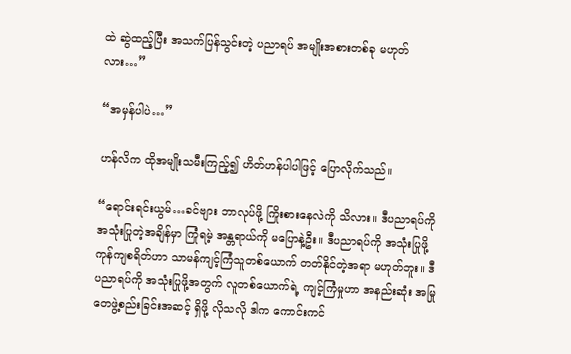ထဲ ဆွဲထည့်ပြီး အသက်ပြန်သွင်းတဲ့ ပညာရပ် အမျိုးအစားတစ်ခု မဟုတ်လား…”

“အမှန်ပါပဲ…”

ဟန်လိက ထိုအမျိုးသမီးကြည့်၍ ဟိတ်ဟန်ပါပါဖြင့် ပြောလိုက်သည်။

“ရောင်းရင်းယွမ်…ခင်ဗျား ဘာလုပ်ဖို့ ကြိုးစားနေလဲကို သိလား။ ဒီပညာရပ်ကို အသုံးပြုတဲ့အချိန်မှာ ကြုံရမဲ့ အန္တရာယ်ကို မပြောနဲ့ဦး။ ဒီပညာရပ်ကို အသုံးပြုဖို့ ကုန်ကျစရိတ်ဟာ သာမန်ကျင့်ကြံသူတစ်ယောက် တတ်နိုင်တဲ့အရာ မဟုတ်ဘူး။ ဒီပညာရပ်ကို အသုံးပြုဖို့အတွက် လူတစ်ယောက်ရဲ့ ကျင့်ကြံမှုဟာ အနည်းဆုံး အမြုတေဖွဲ့စည်းခြင်းအဆင့် ရှိဖို့ လိုသလို ဒါက ကောင်းကင်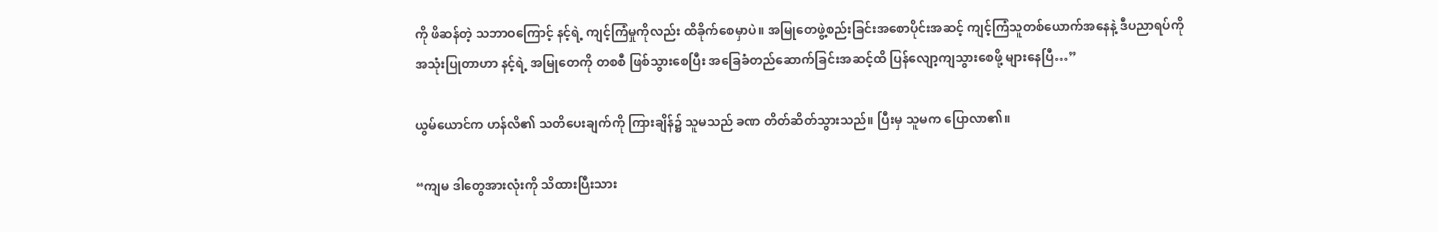ကို ဖိဆန်တဲ့ သဘာဝကြောင့် နင့်ရဲ့ ကျင့်ကြံမှုကိုလည်း ထိခိုက်စေမှာပဲ။ အမြုတေဖွဲ့စည်းခြင်းအစောပိုင်းအဆင့် ကျင့်ကြံသူတစ်ယောက်အနေနဲ့ ဒီပညာရပ်ကို အသုံးပြုတာဟာ နင့်ရဲ့ အမြုတေကို တစစီ ဖြစ်သွားစေပြီး အခြေခံတည်ဆောက်ခြင်းအဆင့်ထိ ပြန်လျော့ကျသွားစေဖို့ များနေပြီ…”

ယွမ်ယောင်က ဟန်လိ၏ သတိပေးချက်ကို ကြားချိန်၌ သူမသည် ခဏ တိတ်ဆိတ်သွားသည်။ ပြီးမှ သူမက ပြောလာ၏။

“ကျမ ဒါတွေအားလုံးကို သိထားပြီးသား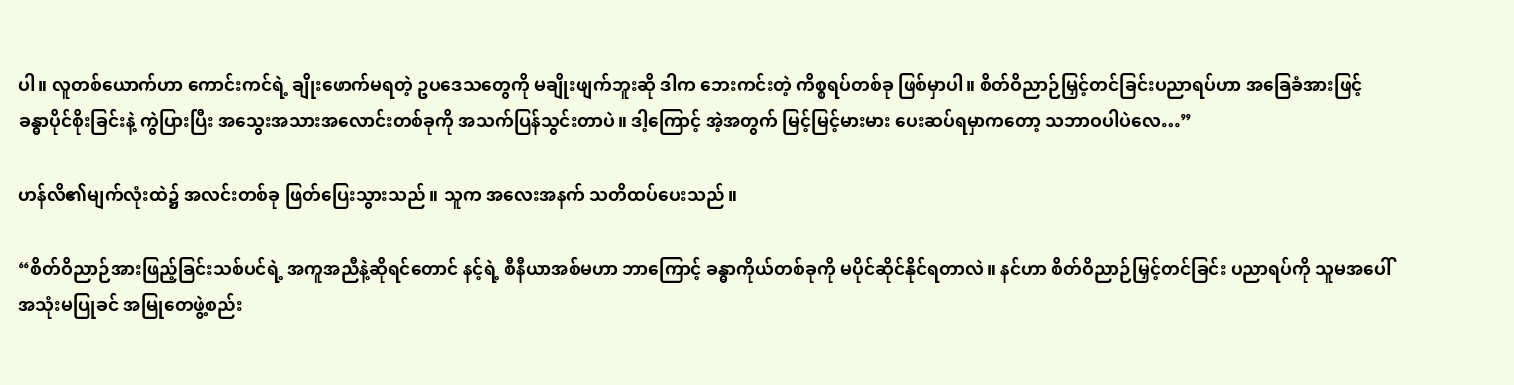ပါ။ လူတစ်ယောက်ဟာ ကောင်းကင်ရဲ့ ချိုးဖောက်မရတဲ့ ဥပဒေသတွေကို မချိုးဖျက်ဘူးဆို ဒါက ဘေးကင်းတဲ့ ကိစ္စရပ်တစ်ခု ဖြစ်မှာပါ။ စိတ်ဝိညာဉ်မြှင့်တင်ခြင်းပညာရပ်ဟာ အခြေခံအားဖြင့် ခန္ဓာပိုင်စိုးခြင်းနဲ့ ကွဲပြားပြီး အသွေးအသားအလောင်းတစ်ခုကို အသက်ပြန်သွင်းတာပဲ။ ဒါ့ကြောင့် အဲ့အတွက် မြင့်မြင့်မားမား ပေးဆပ်ရမှာကတော့ သဘာဝပါပဲလေ…”

ဟန်လိ၏မျက်လုံးထဲ၌ အလင်းတစ်ခု ဖြတ်ပြေးသွားသည်။ သူက အလေးအနက် သတိထပ်ပေးသည်။

“စိတ်ဝိညာဉ်အားဖြည့်ခြင်းသစ်ပင်ရဲ့ အကူအညီနဲ့ဆိုရင်တောင် နင့်ရဲ့ စီနီယာအစ်မဟာ ဘာကြောင့် ခန္ဓာကိုယ်တစ်ခုကို မပိုင်ဆိုင်နိုင်ရတာလဲ။ နင်ဟာ စိတ်ဝိညာဉ်မြှင့်တင်ခြင်း ပညာရပ်ကို သူမအပေါ် အသုံးမပြုခင် အမြုတေဖွဲ့စည်း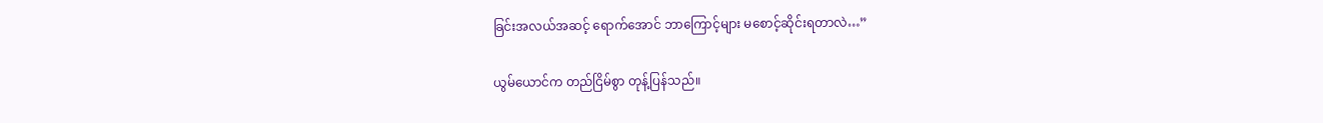ခြင်းအလယ်အဆင့် ရောက်အောင် ဘာကြောင့်များ မစောင့်ဆိုင်းရတာလဲ…”

ယွမ်ယောင်က တည်ငြိမ်စွာ တုန့်ပြန်သည်။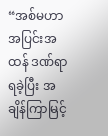“အစ်မဟာ အပြင်းအထန် ဒဏ်ရာရခဲ့ပြီး အချိန်ကြာမြင့်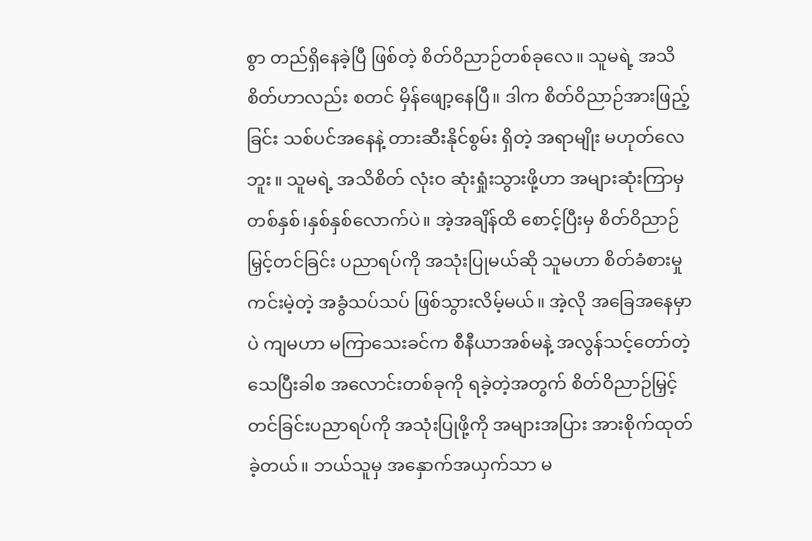စွာ တည်ရှိနေခဲ့ပြီ ဖြစ်တဲ့ စိတ်ဝိညာဉ်တစ်ခုလေ။ သူမရဲ့ အသိစိတ်ဟာလည်း စတင် မှိန်ဖျော့နေပြီ။ ဒါက စိတ်ဝိညာဉ်အားဖြည့်ခြင်း သစ်ပင်အနေနဲ့ တားဆီးနိုင်စွမ်း ရှိတဲ့ အရာမျိုး မဟုတ်လေဘူး။ သူမရဲ့ အသိစိတ် လုံးဝ ဆုံးရှုံးသွားဖို့ဟာ အများဆုံးကြာမှ တစ်နှစ်၊နှစ်နှစ်လောက်ပဲ။ အဲ့အချိန်ထိ စောင့်ပြီးမှ စိတ်ဝိညာဉ်မြှင့်တင်ခြင်း ပညာရပ်ကို အသုံးပြုမယ်ဆို သူမဟာ စိတ်ခံစားမှုကင်းမဲ့တဲ့ အခွံသပ်သပ် ဖြစ်သွားလိမ့်မယ်။ အဲ့လို အခြေအနေမှာပဲ ကျမဟာ မကြာသေးခင်က စီနီယာအစ်မနဲ့ အလွန်သင့်တော်တဲ့ သေပြီးခါစ အလောင်းတစ်ခုကို ရခဲ့တဲ့အတွက် စိတ်ဝိညာဉ်မြှင့်တင်ခြင်းပညာရပ်ကို အသုံးပြုဖို့ကို အများအပြား အားစိုက်ထုတ်ခဲ့တယ်။ ဘယ်သူမှ အနှောက်အယှက်သာ မ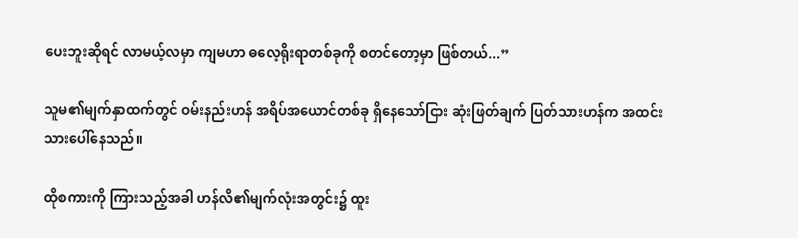ပေးဘူးဆိုရင် လာမယ့်လမှာ ကျမဟာ ဓလေ့ရိုးရာတစ်ခုကို စတင်တော့မှာ ဖြစ်တယ်...”

သူမ၏မျက်နှာထက်တွင် ဝမ်းနည်းဟန် အရိပ်အယောင်တစ်ခု ရှိနေသော်ငြား ဆုံးဖြတ်ချက် ပြတ်သားဟန်က အထင်းသားပေါ်နေသည်။

ထိုစကားကို ကြားသည့်အခါ ဟန်လိ၏မျက်လုံးအတွင်း၌ ထူး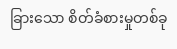ခြားသော စိတ်ခံစားမှုတစ်ခု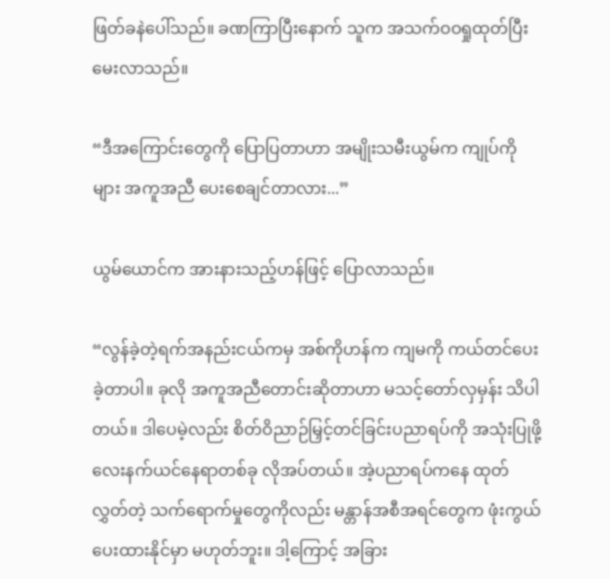ဖြတ်ခနဲပေါ်သည်။ ခဏကြာပြီးနောက် သူက အသက်ဝဝရှုထုတ်ပြီး မေးလာသည်။

“ဒီအကြောင်းတွေကို ပြောပြတာဟာ အမျိုးသမီးယွမ်က ကျုပ်ကိုများ အကူအညီ ပေးစေချင်တာလား...”

ယွမ်ယောင်က အားနားသည့်ဟန်ဖြင့် ပြောလာသည်။

“လွန်ခဲ့တဲ့ရက်အနည်းငယ်ကမှ အစ်ကိုဟန်က ကျမကို ကယ်တင်ပေးခဲ့တာပါ။ ခုလို အကူအညီတောင်းဆိုတာဟာ မသင့်တော်လှမှန်း သိပါတယ်။ ဒါပေမဲ့လည်း စိတ်ဝိညာဉ်မြှင့်တင်ခြင်းပညာရပ်ကို အသုံးပြုဖို့ လေးနက်ယင်နေရာတစ်ခု လိုအပ်တယ်။ အဲ့ပညာရပ်ကနေ ထုတ်လွှတ်တဲ့ သက်ရောက်မှုတွေကိုလည်း မန္တာန်အစီအရင်တွေက ဖုံးကွယ်ပေးထားနိုင်မှာ မဟုတ်ဘူး။ ဒါ့ကြောင့် အခြား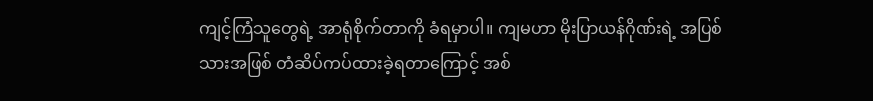ကျင့်ကြံသူတွေရဲ့ အာရုံစိုက်တာကို ခံရမှာပါ။ ကျမဟာ မိုးပြာယန်ဂိုဏ်းရဲ့ အပြစ်သားအဖြစ် တံဆိပ်ကပ်ထားခဲ့ရတာကြောင့် အစ်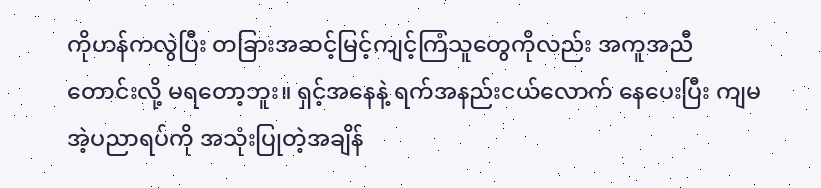ကိုဟန်ကလွဲပြီး တခြားအဆင့်မြင့်ကျင့်ကြံသူတွေကိုလည်း အကူအညီ တောင်းလို့ မရတော့ဘူး။ ရှင့်အနေနဲ့ ရက်အနည်းငယ်လောက် နေပေးပြီး ကျမ အဲ့ပညာရပ်ကို အသုံးပြုတဲ့အချိန်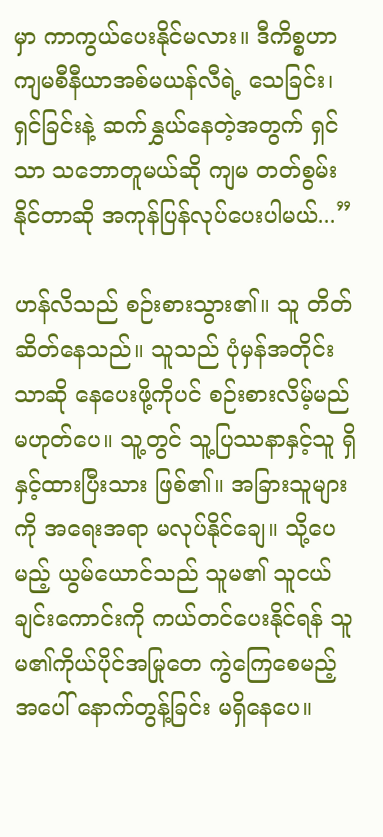မှာ ကာကွယ်ပေးနိုင်မလား။ ဒီကိစ္စဟာ ကျမစီနီယာအစ်မယန်လီရဲ့ သေခြင်း၊ရှင်ခြင်းနဲ့ ဆက်နွှယ်နေတဲ့အတွက် ရှင်သာ သဘောတူမယ်ဆို ကျမ တတ်စွမ်းနိုင်တာဆို အကုန်ပြန်လုပ်ပေးပါမယ်...”

ဟန်လိသည် စဉ်းစားသွား၏။ သူ တိတ်ဆိတ်နေသည်။ သူသည် ပုံမှန်အတိုင်းသာဆို နေပေးဖို့ကိုပင် စဉ်းစားလိမ့်မည် မဟုတ်ပေ။ သူ့တွင် သူ့ပြဿနာနှင့်သူ ရှိနှင့်ထားပြီးသား ဖြစ်၏။ အခြားသူများကို အရေးအရာ မလုပ်နိုင်ချေ။ သို့ပေမည့် ယွမ်ယောင်သည် သူမ၏ သူငယ်ချင်းကောင်းကို ကယ်တင်ပေးနိုင်ရန် သူမ၏ကိုယ်ပိုင်အမြုတေ ကွဲကြေစေမည့်အပေါ် နောက်တွန့်ခြင်း မရှိနေပေ။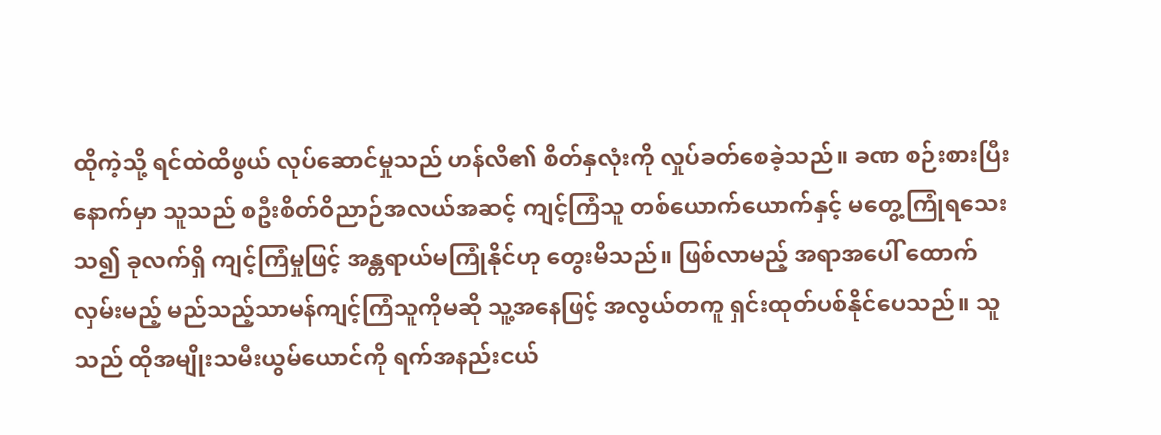ထိုကဲ့သို့ ရင်ထဲထိဖွယ် လုပ်ဆောင်မှုသည် ဟန်လိ၏ စိတ်နှလုံးကို လှုပ်ခတ်စေခဲ့သည်။ ခဏ စဉ်းစားပြီးနောက်မှာ သူသည် စဦးစိတ်ဝိညာဉ်အလယ်အဆင့် ကျင့်ကြံသူ တစ်ယောက်ယောက်နှင့် မတွေ့ကြုံရသေးသ၍ ခုလက်ရှိ ကျင့်ကြံမှုဖြင့် အန္တရာယ်မကြုံနိုင်ဟု တွေးမိသည်။ ဖြစ်လာမည့် အရာအပေါ် ထောက်လှမ်းမည့် မည်သည့်သာမန်ကျင့်ကြံသူကိုမဆို သူ့အနေဖြင့် အလွယ်တကူ ရှင်းထုတ်ပစ်နိုင်ပေသည်။ သူသည် ထိုအမျိုးသမီးယွမ်ယောင်ကို ရက်အနည်းငယ်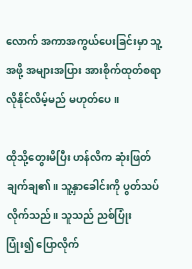လောက် အကာအကွယ်ပေးခြင်းမှာ သူ့အဖို့ အများအပြား အားစိုက်ထုတ်စရာ လိုနိုင်လိမ့်မည် မဟုတ်ပေ။

ထိုသို့တွေးမိပြီး ဟန်လိက ဆုံးဖြတ်ချက်ချ၏။ သူ့နှာခေါင်းကို ပွတ်သပ်လိုက်သည်။ သူသည် ညစ်ပြုံး ပြုံး၍ ပြောလိုက်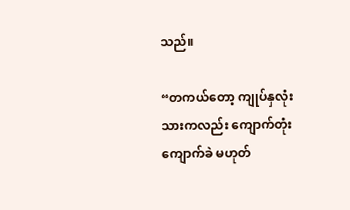သည်။

“တကယ်တော့ ကျုပ်နှလုံးသားကလည်း ကျောက်တုံးကျောက်ခဲ မဟုတ်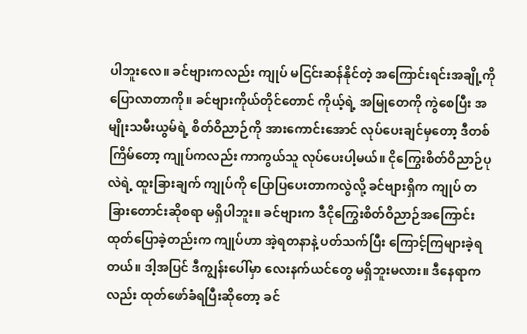ပါဘူးလေ။ ခင်ဗျားကလည်း ကျုပ် မငြင်းဆန်နိုင်တဲ့ အကြောင်းရင်းအချို့ကို ပြောလာတာကို။ ခင်ဗျားကိုယ်တိုင်တောင် ကိုယ့်ရဲ့ အမြုတေကို ကွဲစေပြီး အမျိုးသမီးယွမ်ရဲ့ စိတ်ဝိညာဉ်ကို အားကောင်းအောင် လုပ်ပေးချင်မှတော့ ဒီတစ်ကြိမ်တော့ ကျုပ်ကလည်း ကာကွယ်သူ လုပ်ပေးပါ့မယ်။ ငိုကြွေးစိတ်ဝိညာဉ်ပုလဲရဲ့ ထူးခြားချက် ကျုပ်ကို ပြောပြပေးတာကလွဲလို့ ခင်ဗျားရှိက ကျုပ် တခြားတောင်းဆိုစရာ မရှိပါဘူး။ ခင်ဗျားက ဒီငိုကြွေးစိတ်ဝိညာဉ်အကြောင်း ထုတ်ပြောခဲ့တည်းက ကျုပ်ဟာ အဲ့ရတနာနဲ့ ပတ်သက်ပြီး ကြောင့်ကြများခဲ့ရတယ်။ ဒါ့အပြင် ဒီကျွန်းပေါ်မှာ လေးနက်ယင်တွေ မရှိဘူးမလား။ ဒီနေရာကလည်း ထုတ်ဖော်ခံရပြီးဆိုတော့ ခင်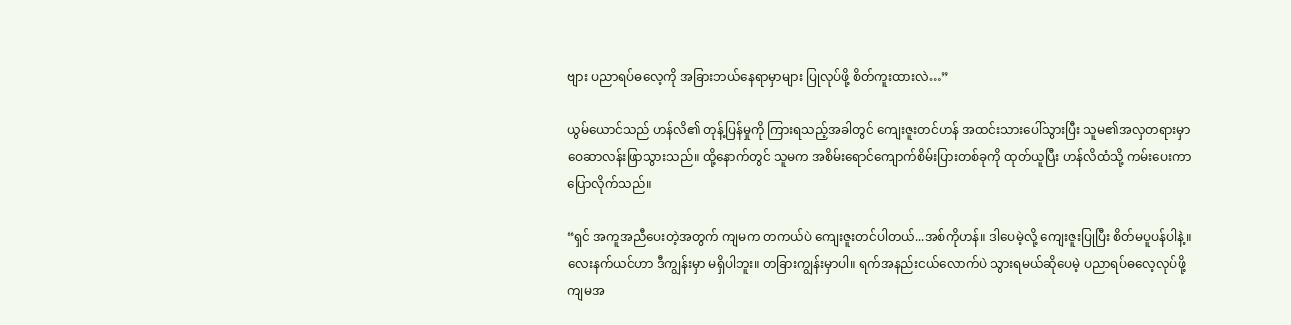ဗျား ပညာရပ်ဓလေ့ကို အခြားဘယ်နေရာမှာများ ပြုလုပ်ဖို့ စိတ်ကူးထားလဲ…”

ယွမ်ယောင်သည် ဟန်လိ၏ တုန့်ပြန်မှုကို ကြားရသည့်အခါတွင် ကျေးဇူးတင်ဟန် အထင်းသားပေါ်သွားပြီး သူမ၏အလှတရားမှာ ဝေဆာလန်းဖြာသွားသည်။ ထို့နောက်တွင် သူမက အစိမ်းရောင်ကျောက်စိမ်းပြားတစ်ခုကို ထုတ်ယူပြီး ဟန်လိထံသို့ ကမ်းပေးကာ ပြောလိုက်သည်။

“ရှင် အကူအညီပေးတဲ့အတွက် ကျမက တကယ်ပဲ ကျေးဇူးတင်ပါတယ်...အစ်ကိုဟန်။ ဒါပေမဲ့လို့ ကျေးဇူးပြုပြီး စိတ်မပူပန်ပါနဲ့။ လေးနက်ယင်ဟာ ဒီကျွန်းမှာ မရှိပါဘူး။ တခြားကျွန်းမှာပါ။ ရက်အနည်းငယ်လောက်ပဲ သွားရမယ်ဆိုပေမဲ့ ပညာရပ်ဓလေ့လုပ်ဖို့ ကျမအ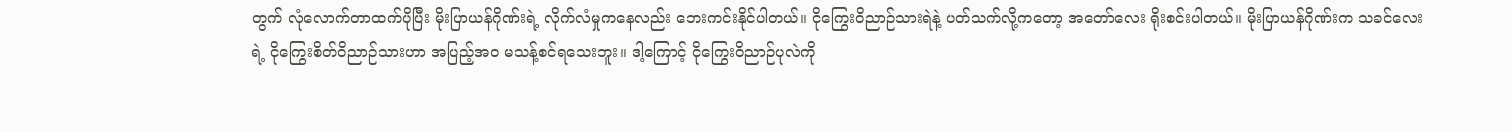တွက် လုံလောက်တာထက်ပိုပြီး မိုးပြာယန်ဂိုဏ်းရဲ့ လိုက်လံမှုကနေလည်း ဘေးကင်းနိုင်ပါတယ်။ ငိုကြွေးဝိညာဉ်သားရဲနဲ့ ပတ်သက်လို့ကတော့ အတော်လေး ရိုးစင်းပါတယ်။ မိုးပြာယန်ဂိုဏ်းက သခင်လေးရဲ့ ငိုကြွေးစိတ်ဝိညာဉ်သားဟာ အပြည့်အဝ မသန့်စင်ရသေးဘူး။ ဒါ့ကြောင့် ငိုကြွေးဝိညာဉ်ပုလဲကို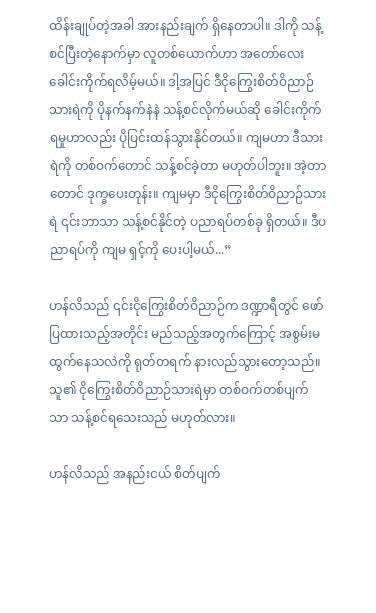ထိန်းချုပ်တဲ့အခါ အားနည်းချက် ရှိနေတာပါ။ ဒါကို သန့်စင်ပြီးတဲ့နောက်မှာ လူတစ်ယောက်ဟာ အတော်လေး ခေါင်းကိုက်ရလိမ့်မယ်။ ဒါ့အပြင် ဒီငိုကြွေးစိတ်ဝိညာဉ်သားရဲကို ပိုနက်နက်နဲနဲ သန့်စင်လိုက်မယ်ဆို ခေါင်းကိုက်ရမှုဟာလည်း ပိုပြင်းထန်သွားနိုင်တယ်။ ကျမဟာ ဒီသားရဲကို တစ်ဝက်တောင် သန့်စင်ခဲ့တာ မဟုတ်ပါဘူး။ အဲ့တာတောင် ဒုက္ခပေးတုန်း။ ကျမမှာ ဒီငိုကြွေးစိတ်ဝိညာဉ်သားရဲ ၎င်းဘာသာ သန့်စင်နိုင်တဲ့ ပညာရပ်တစ်ခု ရှိတယ်။ ဒီပညာရပ်ကို ကျမ ရှင့်ကို ပေးပါ့မယ်...”

ဟန်လိသည် ၎င်းငိုကြွေးစိတ်ဝိညာဉ်က ဒဏ္ဍာရီတွင် ဖော်ပြထားသည့်အတိုင်း မည်သည့်အတွက်ကြောင့် အစွမ်းမထွက်နေသလဲကို ရုတ်တရက် နားလည်သွားတော့သည်။ သူ၏ ငိုကြွေးစိတ်ဝိညာဉ်သားရဲမှာ တစ်ဝက်တစ်ပျက်သာ သန့်စင်ရသေးသည် မဟုတ်လား။

ဟန်လိသည် အနည်းငယ် စိတ်ပျက်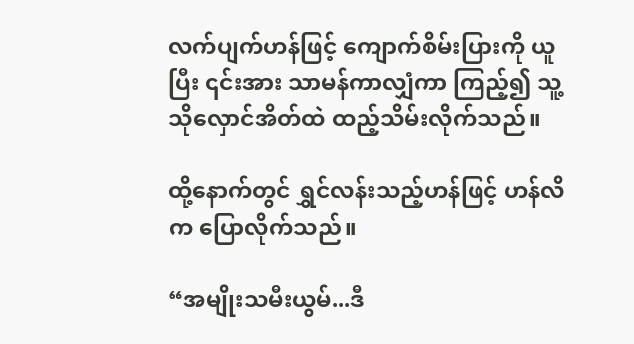လက်ပျက်ဟန်ဖြင့် ကျောက်စိမ်းပြားကို ယူပြီး ၎င်းအား သာမန်ကာလျှံကာ ကြည့်၍ သူ့သိုလှောင်အိတ်ထဲ ထည့်သိမ်းလိုက်သည်။

ထို့နောက်တွင် ရွှင်လန်းသည့်ဟန်ဖြင့် ဟန်လိက ပြောလိုက်သည်။

“အမျိုးသမီးယွမ်...ဒီ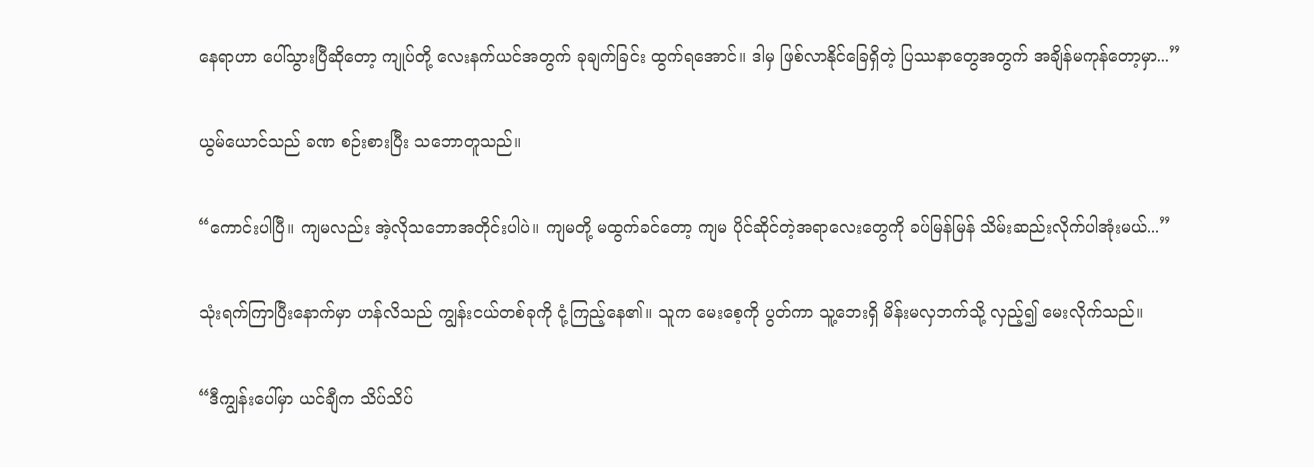နေရာဟာ ပေါ်သွားပြီဆိုတော့ ကျုပ်တို့ လေးနက်ယင်အတွက် ခုချက်ခြင်း ထွက်ရအောင်။ ဒါမှ ဖြစ်လာနိုင်ခြေရှိတဲ့ ပြဿနာတွေအတွက် အချိန်မကုန်တော့မှာ...”

ယွမ်ယောင်သည် ခဏ စဉ်းစားပြီး သဘောတူသည်။

“ကောင်းပါပြီ။ ကျမလည်း အဲ့လိုသဘောအတိုင်းပါပဲ။ ကျမတို့ မထွက်ခင်တော့ ကျမ ပိုင်ဆိုင်တဲ့အရာလေးတွေကို ခပ်မြန်မြန် သိမ်းဆည်းလိုက်ပါအုံးမယ်...”

သုံးရက်ကြာပြီးနောက်မှာ ဟန်လိသည် ကျွန်းငယ်တစ်ခုကို ငုံ့ကြည့်နေ၏။ သူက မေးစေ့ကို ပွတ်ကာ သူ့ဘေးရှိ မိန်းမလှဘက်သို့ လှည့်၍ မေးလိုက်သည်။

“ဒီကျွန်းပေါ်မှာ ယင်ချီက သိပ်သိပ်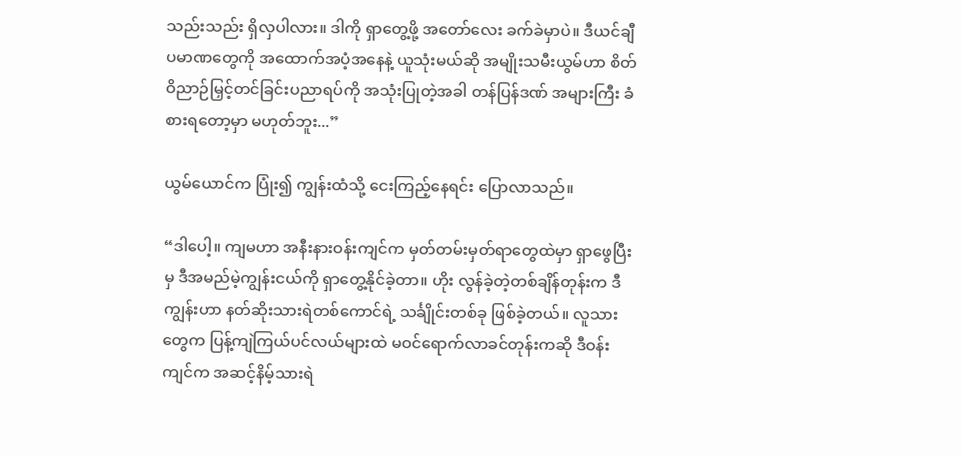သည်းသည်း ရှိလှပါလား။ ဒါကို ရှာတွေ့ဖို့ အတော်လေး ခက်ခဲမှာပဲ။ ဒီယင်ချီပမာဏတွေကို အထောက်အပံ့အနေနဲ့ ယူသုံးမယ်ဆို အမျိုးသမီးယွမ်ဟာ စိတ်ဝိညာဉ်မြှင့်တင်ခြင်းပညာရပ်ကို အသုံးပြုတဲ့အခါ တန်ပြန်ဒဏ် အများကြီး ခံစားရတော့မှာ မဟုတ်ဘူး...”

ယွမ်ယောင်က ပြုံး၍ ကျွန်းထံသို့ ငေးကြည့်နေရင်း ပြောလာသည်။

“ဒါပေါ့။ ကျမဟာ အနီးနားဝန်းကျင်က မှတ်တမ်းမှတ်ရာတွေထဲမှာ ရှာဖွေပြီးမှ ဒီအမည်မဲ့ကျွန်းငယ်ကို ရှာတွေ့နိုင်ခဲ့တာ။ ဟိုး လွန်ခဲ့တဲ့တစ်ချိန်တုန်းက ဒီကျွန်းဟာ နတ်ဆိုးသားရဲတစ်ကောင်ရဲ့ သင်္ချိုင်းတစ်ခု ဖြစ်ခဲ့တယ်။ လူသားတွေက ပြန့်ကျဲကြယ်ပင်လယ်များထဲ မဝင်ရောက်လာခင်တုန်းကဆို ဒီဝန်းကျင်က အဆင့်နိမ့်သားရဲ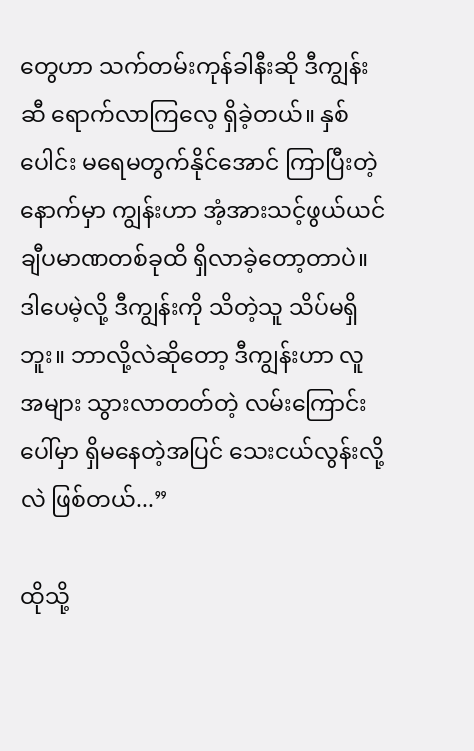တွေဟာ သက်တမ်းကုန်ခါနီးဆို ဒီကျွန်းဆီ ရောက်လာကြလေ့ ရှိခဲ့တယ်။ နှစ်ပေါင်း မရေမတွက်နိုင်အောင် ကြာပြီးတဲ့နောက်မှာ ကျွန်းဟာ အံ့အားသင့်ဖွယ်ယင်ချီပမာဏတစ်ခုထိ ရှိလာခဲ့တော့တာပဲ။ ဒါပေမဲ့လို့ ဒီကျွန်းကို သိတဲ့သူ သိပ်မရှိဘူး။ ဘာလို့လဲဆိုတော့ ဒီကျွန်းဟာ လူအများ သွားလာတတ်တဲ့ လမ်းကြောင်းပေါ်မှာ ရှိမနေတဲ့အပြင် သေးငယ်လွန်းလို့လဲ ဖြစ်တယ်...”

ထိုသို့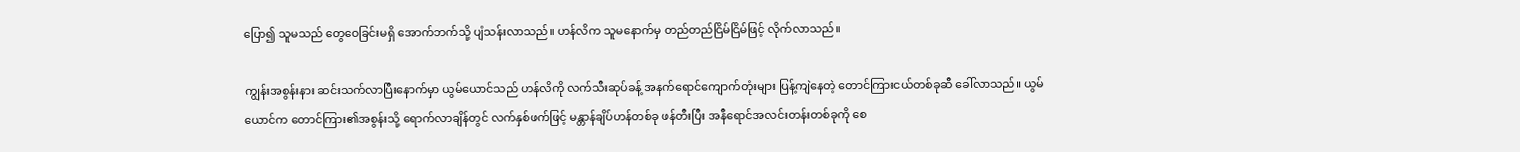ပြော၍ သူမသည် တွေဝေခြင်းမရှိ အောက်ဘက်သို့ ပျံသန်းလာသည်။ ဟန်လိက သူမနောက်မှ တည်တည်ငြိမ်ငြိမ်ဖြင့် လိုက်လာသည်။

ကျွန်းအစွန်းနား ဆင်းသက်လာပြီးနောက်မှာ ယွမ်ယောင်သည် ဟန်လိကို လက်သီးဆုပ်ခန့် အနက်ရောင်ကျောက်တုံးများ ပြန့်ကျဲနေတဲ့ တောင်ကြားငယ်တစ်ခုဆီ ခေါ်လာသည်။ ယွမ်ယောင်က တောင်ကြား၏အစွန်းသို့ ရောက်လာချိန်တွင် လက်နှစ်ဖက်ဖြင့် မန္တာန်ချိပ်ဟန်တစ်ခု ဖန်တီးပြီး အနီရောင်အလင်းတန်းတစ်ခုကို စေ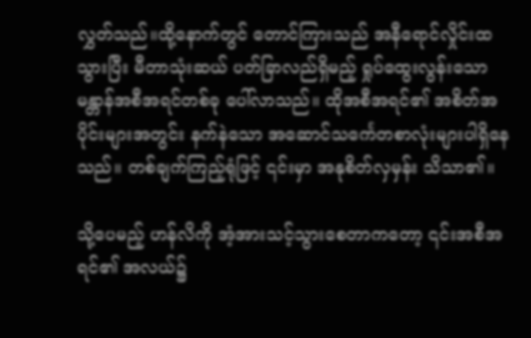လွှတ်သည်။ထို့နောက်တွင် တောင်ကြားသည် အနီရောင်လှိုင်းထသွားပြီး မီတာသုံးဆယ် ပတ်ခြာလည်ရှိမည့် ရှုပ်ထွေးလွန်းသော မန္တာန်အစီအရင်တစ်ခု ပေါ်လာသည်။ ထိုအစီအရင်၏ အစိတ်အပိုင်းများအတွင်း နက်နဲသော အဆောင်သင်္ကေတစာလုံးများပါရှိနေသည်။ တစ်ချက်ကြည့်ရုံဖြင့် ၎င်းမှာ အနုစိတ်လှမှန်း သိသာ၏။

သို့ပေမည့် ဟန်လိကို အံ့အားသင့်သွားစေတာကတော့ ၎င်းအစီအရင်၏ အလယ်၌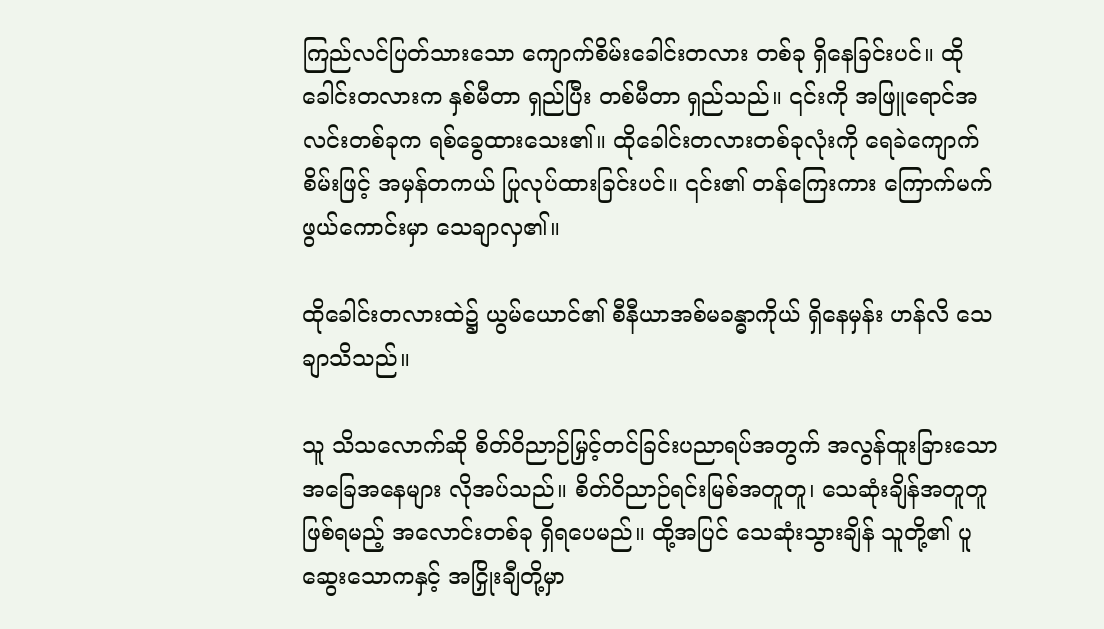ကြည်လင်ပြတ်သားသော ကျောက်စိမ်းခေါင်းတလား တစ်ခု ရှိနေခြင်းပင်။ ထိုခေါင်းတလားက နှစ်မီတာ ရှည်ပြီး တစ်မီတာ ရှည်သည်။ ၎င်းကို အဖြူရောင်အလင်းတစ်ခုက ရစ်ခွေထားသေး၏။ ထိုခေါင်းတလားတစ်ခုလုံးကို ရေခဲကျောက်စိမ်းဖြင့် အမှန်တကယ် ပြုလုပ်ထားခြင်းပင်။ ၎င်း၏ တန်ကြေးကား ကြောက်မက်ဖွယ်ကောင်းမှာ သေချာလှ၏။

ထိုခေါင်းတလားထဲ၌ ယွမ်ယောင်၏ စီနီယာအစ်မခန္ဓာကိုယ် ရှိနေမှန်း ဟန်လိ သေချာသိသည်။

သူ သိသလောက်ဆို စိတ်ဝိညာဉ်မြှင့်တင်ခြင်းပညာရပ်အတွက် အလွန်ထူးခြားသော အခြေအနေများ လိုအပ်သည်။ စိတ်ဝိညာဉ်ရင်းမြစ်အတူတူ၊ သေဆုံးချိန်အတူတူ ဖြစ်ရမည့် အလောင်းတစ်ခု ရှိရပေမည်။ ထို့အပြင် သေဆုံးသွားချိန် သူတို့၏ ပူဆွေးသောကနှင့် အငြှိုးချီတို့မှာ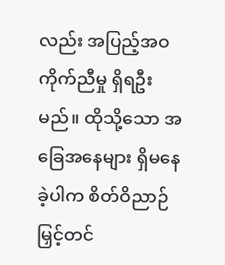လည်း အပြည့်အဝ ကိုက်ညီမှု ရှိရဦးမည်။ ထိုသို့သော အခြေအနေများ ရှိမနေခဲ့ပါက စိတ်ဝိညာဉ်မြှင့်တင်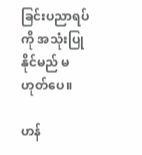ခြင်းပညာရပ်ကို အသုံးပြုနိုင်မည် မဟုတ်ပေ။

ဟန်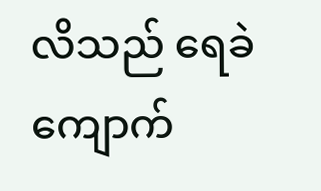လိသည် ရေခဲကျောက်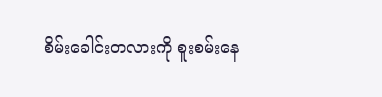စိမ်းခေါင်းတလားကို စူးစမ်းနေ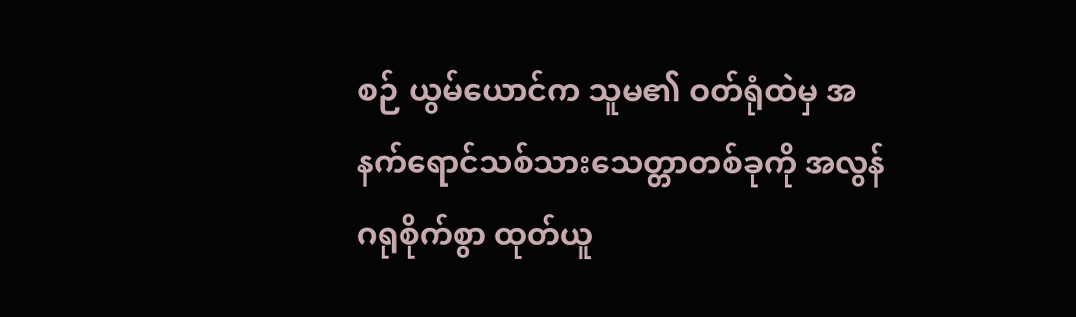စဉ် ယွမ်ယောင်က သူမ၏ ဝတ်ရုံထဲမှ အနက်ရောင်သစ်သားသေတ္တာတစ်ခုကို အလွန်ဂရုစိုက်စွာ ထုတ်ယူ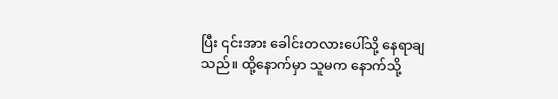ပြီး ၎င်းအား ခေါင်းတလားပေါ်သို့ နေရာချသည်။ ထို့နောက်မှာ သူမက နောက်သို့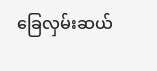ခြေလှမ်းဆယ်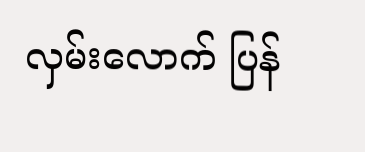လှမ်းလောက် ပြန်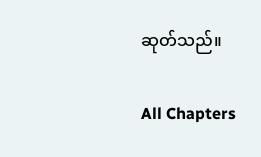ဆုတ်သည်။

All Chapters